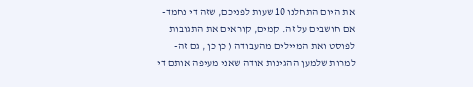את היום התחלנו 10 שעות לפניכם, שזה די נחמד- אם חושבים על זה. קמים, קוראים את התגובות לפוסט ואת המיילים מהעבודה ( כן כן , גם זה- למרות שלמען ההגינות אודה שאני מעיפה אותם די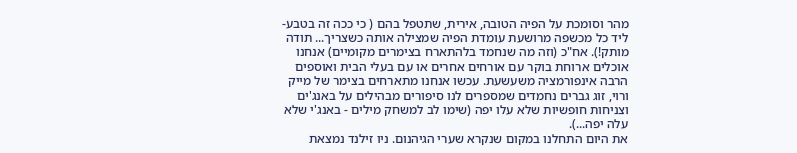מהר וסומכת על הפיה הטובה, אירית, שתטפל בהם ( כי ככה זה בטבע- ליד כל מכשפה מרושעת עומדת הפיה שמצילה אותה כשצריך... תודה מותק!). אח"כ (וזה מה שנחמד בלהתארח בצימרים מקומיים) אנחנו אוכלים ארוחת בוקר עם אורחים אחרים או עם בעלי הבית ואוספים הרבה אינפורמציה משעשעת. עכשו אנחנו מתארחים בצימר של מייק ורוי, זוג גברים נחמדים שמספרים לנו סיפורים מבהילים על באנג'ים וצניחות חופשיות שלא עלו יפה (שימו לב למשחק מילים - באנג'י שלא עלה יפה...).
את היום התחלנו במקום שנקרא שערי הגיהנום. ניו זילנד נמצאת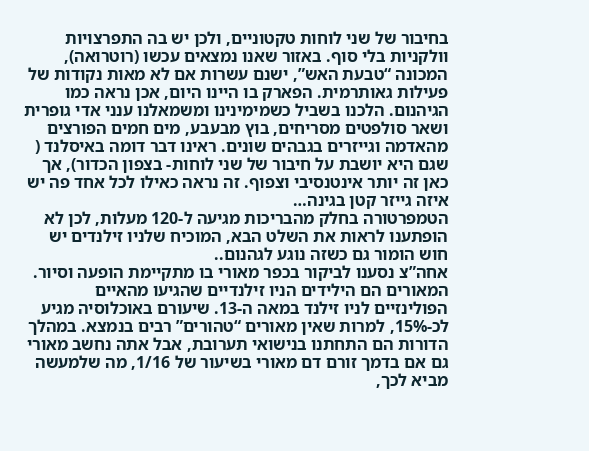בחיבור של שני לוחות טקטוניים, ולכן יש בה התפרצויות וולקניות בלי סוף. באזור שאנו נמצאים עכשו (רוטרואה), המכונה “טבעת האש”, ישנם עשרות אם לא מאות נקודות של פעילות גאותרמית. הפארק בו היינו היום, אכן נראה כמו הגיהנום. הלכנו בשביל כשמימינינו ומשמאלנו ענני אדי גופרית ושאר סולפטים מסריחים, בוץ מבעבע, מים חמים הפורצים מהאדמה וגייזרים בגבהים שונים. ראינו דבר דומה באיסלנד ( שגם היא יושבת על חיבור של שני לוחות- בצפון הכדור), אך כאן זה יותר אינטנסיבי וצפוף. זה נראה כאילו לכל אחד פה יש איזה גייזר קטן בגינה…
הטמפרטורה בחלק מהבריכות מגיעה ל-120 מעלות, לכן לא הופתענו לראות את השלט הבא, המוכיח שלניו זילנדים יש חוש הומור גם כשזה נוגע לגהנום..
אחה”צ נסענו לביקור בכפר מאורי בו מתקיימת הופעה וסיור. המאורים הם הילידים הניו זילנדיים שהגיעו מהאיים הפולינזיים לניו זילנד במאה ה-13. שיעורם באוכלוסיה מגיע לכ-15%, למרות שאין מאורים “טהורים” רבים בנמצא. במהלך הדורות הם התחתנו בנישואי תערובת, אבל אתה נחשב מאורי גם אם בדמך זורם דם מאורי בשיעור של 1/16, מה שלמעשה מביא לכך,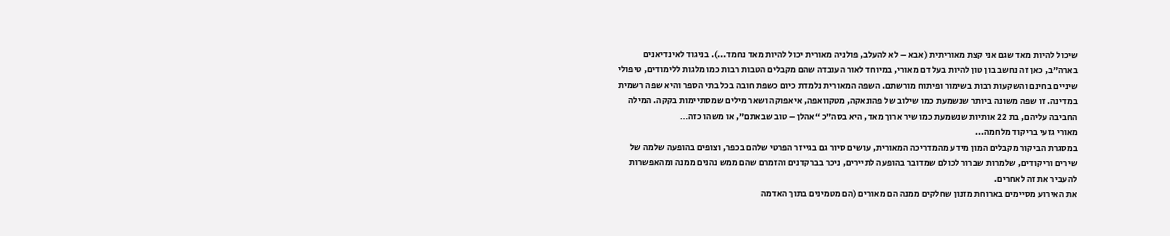שיכול להיות מאד שגם אני קצת מאוריתית (אבא – לא להעלב, פולניה מאורית יכול להיות מאד נחמד...). בניגוד לאינדיאנים בארה”ב, כאן זה נחשב בון טון להיות בעל דם מאורי, במיוחד לאור העובדה שהם מקבלים הטבות רבות כמו מלגות ללימודים, טיפולי שיניים בחינם והשקעות רבות בשימור ופיתוח מורשתם. השפה המאורית נלמדת כיום כשפת חובה בכל בתי הספר והיא שפה רשמית במדינה. זו שפה משונה ביותר שנשמעת כמו שילוב של פהונאקה, מטקוואפה, איאפוקה ושאר מילים שמסתיימות בקקה. המילה החביבה עליהם, בת 22 אותיות שנשמעת כמו שיר ארוך מאד, היא בסה”כ “אהלן – טוב שבאתם”, או משהו כזה…
מאורי גזעי בריקוד מלחמה...
במסגרת הביקור מקבלים המון מידע מהמדריכה המאורית, עושים סיור גם בגייזר הפרטי שלהם בכפר, וצופים בהופעה שלמה של שירים וריקודים, שלמרות שברור לכולם שמדובר בהופעה לתיירים, ניכר בברקדנים והזמרם שהם ממש נהנים ממנה ומהאפשרות להעביר את זה לאחרים.
את האירוע מסיימים בארוחת מזנון שחלקים ממנה הם מאורים (הם מטמינים בתוך האדמה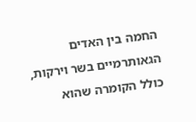החמה בין האדים הגאותרמיים בשר וירקות, כולל הקומרה שהוא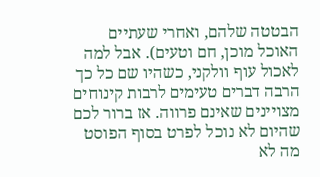הבטטה שלהם, ואחרי שעתיים האוכל מוכן, חם וטעים). אבל למה לאכול עוף וולקני, כשהיו שם כל כך הרבה דברים טעימים לרבות קינוחים מצויינים שאינם פרווה. אז ברור לכם שהיום לא נוכל לפרט בסוף הפוסט מה לא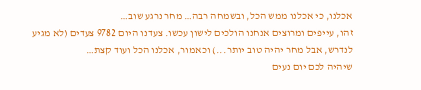אכלנו, כי אכלנו ממש הכל, ובשמחה רבה… מחר נרגע שוב…
זהו, עייפים ומרוצים אנחנו הולכים לישון עכשו. צעדנו היום 9782 צעדים (לא מגיע לנדרש, אבל מחר יהיה טוב יותר...) וכאמור, אכלנו הכל ועוד קצת…
שיהיה לכם יום נעים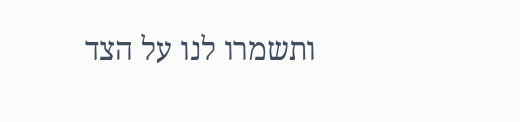ותשמרו לנו על הצד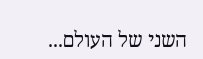השני של העולם...